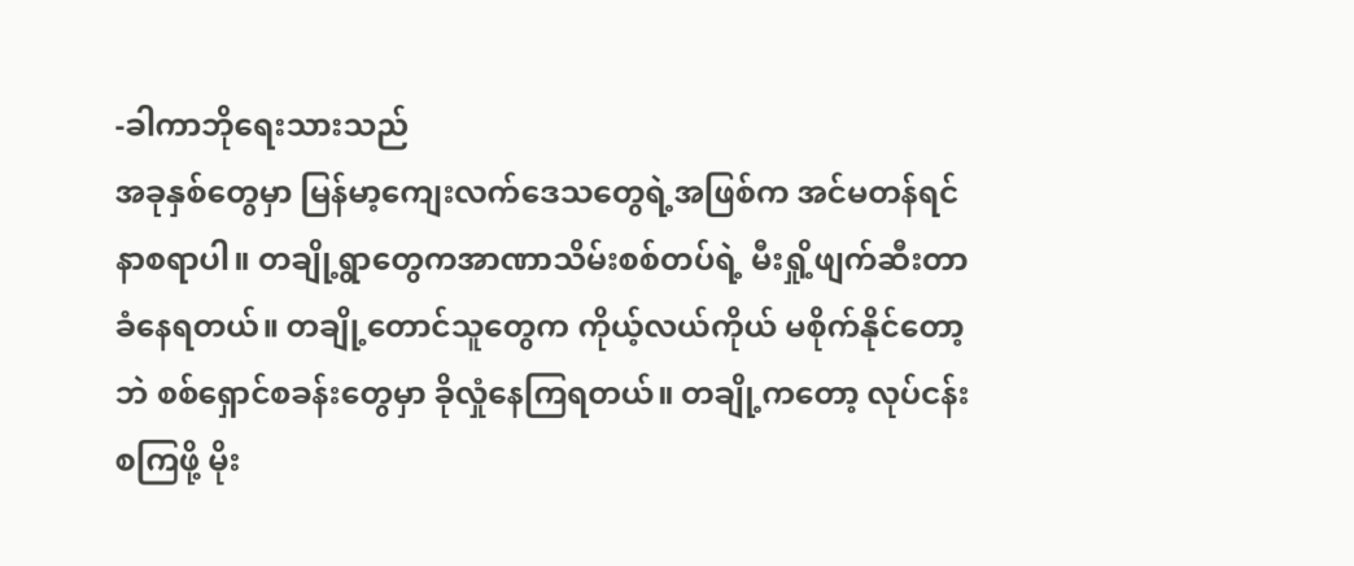-ခါကာဘိုရေးသားသည်
အခုနှစ်တွေမှာ မြန်မာ့ကျေးလက်ဒေသတွေရဲ့အဖြစ်က အင်မတန်ရင်နာစရာပါ။ တချို့ရွာတွေကအာဏာသိမ်းစစ်တပ်ရဲ့ မီးရှို့ဖျက်ဆီးတာခံနေရတယ်။ တချို့တောင်သူတွေက ကိုယ့်လယ်ကိုယ် မစိုက်နိုင်တော့ဘဲ စစ်ရှောင်စခန်းတွေမှာ ခိုလှုံနေကြရတယ်။ တချို့ကတော့ လုပ်ငန်းစကြဖို့ မိုး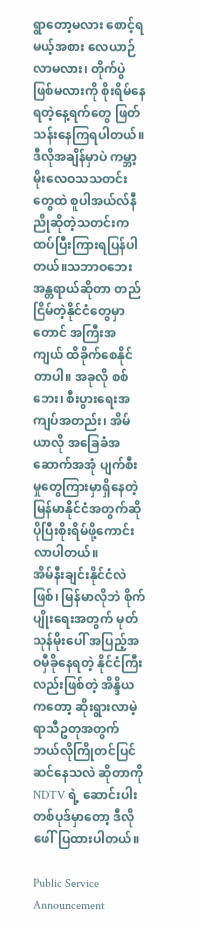ရွာတော့မလား စောင့်ရမယ့်အစား လေယာဉ်လာမလား၊ တိုက်ပွဲဖြစ်မလားကို စိုးရိမ်နေရတဲ့နေ့ရက်တွေ ဖြတ်သန်းနေကြရပါတယ်။
ဒီလိုအချိန်မှာပဲ ကမ္ဘာ့မိုးလေဝသသတင်းတွေထဲ စူပါအယ်လ်နီညိုဆိုတဲ့သတင်းကထပ်ပြီးကြားရပြန်ပါတယ်။သဘာဝဘေးအန္တရာယ်ဆိုတာ တည်ငြိမ်တဲ့နိုင်ငံတွေမှာတောင် အကြီးအကျယ် ထိခိုက်စေနိုင်တာပါ။ အခုလို စစ်ဘေး၊ စီးပွားရေးအကျပ်အတည်း၊ အိမ်ယာလို အခြေခံအဆောက်အအုံ ပျက်စီးမှုတွေကြားမှာရှိနေတဲ့ မြန်မာနိုင်ငံအတွက်ဆို ပိုပြီးစိုးရိမ်ဖို့ကောင်းလာပါတယ်။
အိမ်နီးချင်းနိုင်ငံလဲဖြစ်၊ မြန်မာလိုဘဲ စိုက်ပျိုးရေးအတွက် မုတ်သုန်မိုးပေါ် အပြည့်အဝမှီခိုနေရတဲ့ နိုင်ငံကြီးလည်းဖြစ်တဲ့ အိန္ဒိယကတော့ ဆိုးရွားလာမဲ့ရာသီဥတုအတွက် ဘယ်လိုကြိုတင်ပြင်ဆင်နေသလဲ ဆိုတာကို NDTV ရဲ့ ဆောင်းပါးတစ်ပုဒ်မှာတော့ ဒီလိုဖေါ်ပြထားပါတယ်။

Public Service Announcement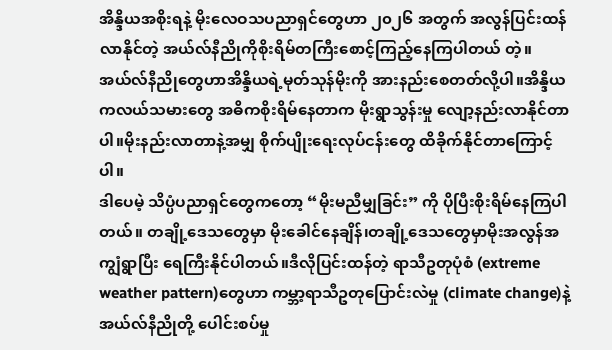အိန္ဒိယအစိုးရနဲ့ မိုးလေဝသပညာရှင်တွေဟာ ၂၀၂၆ အတွက် အလွန်ပြင်းထန်လာနိုင်တဲ့ အယ်လ်နီညိုကိုစိုးရိမ်တကြီးစောင့်ကြည့်နေကြပါတယ် တဲ့။အယ်လ်နီညိုတွေဟာအိန္ဒိယရဲ့မုတ်သုန်မိုးကို အားနည်းစေတတ်လို့ပါ။အိန္ဒိယကလယ်သမားတွေ အဓိကစိုးရိမ်နေတာက မိုးရွာသွန်းမှု လျော့နည်းလာနိုင်တာပါ။မိုးနည်းလာတာနဲ့အမျှ စိုက်ပျိုးရေးလုပ်ငန်းတွေ ထိခိုက်နိုင်တာကြောင့်ပါ။
ဒါပေမဲ့ သိပ္ပံပညာရှင်တွေကတော့ “မိုးမညီမျှခြင်း” ကို ပိုပြီးစိုးရိမ်နေကြပါတယ်။ တချို့ဒေသတွေမှာ မိုးခေါင်နေချိန်၊တချို့ဒေသတွေမှာမိုးအလွန်အကျွံရွာပြီး ရေကြီးနိုင်ပါတယ်။ဒီလိုပြင်းထန်တဲ့ ရာသီဥတုပုံစံ (extreme weather pattern)တွေဟာ ကမ္ဘာ့ရာသီဥတုပြောင်းလဲမှု (climate change)နဲ့ အယ်လ်နီညိုတို့ ပေါင်းစပ်မှု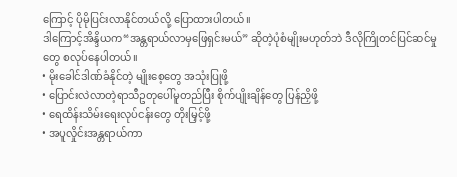ကြောင့် ပိုမိုပြင်းလာနိုင်တယ်လို့ ပြောထားပါတယ်။
ဒါကြောင့်အိန္ဒိယက“အန္တရာယ်လာမှဖြေရှင်းမယ်” ဆိုတဲ့ပုံစံမျိုးမဟုတ်ဘဲ ဒီလိုကြိုတင်ပြင်ဆင်မှုတွေ စလုပ်နေပါတယ်။
• မိုးခေါင်ဒါဏ်ခံနိုင်တဲ့ မျိုးစေ့တွေ အသုံးပြုဖို့
• ပြောင်းလဲလာတဲ့ရာသီဥတုပေါ်မူတည်ပြီး စိုက်ပျိုးချိန်တွေ ပြန်ညှိဖို့
• ရေထိန်းသိမ်းရေးလုပ်ငန်းတွေ တိုးမြှင့်ဖို့
• အပူလှိုင်းအန္တရာယ်ကာ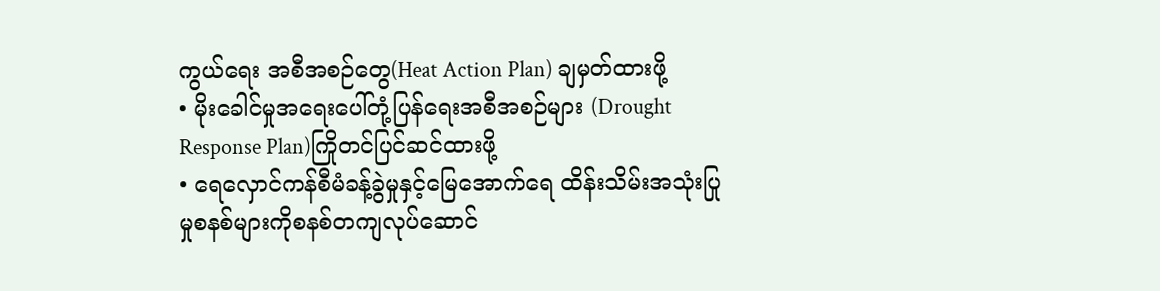ကွယ်ရေး အစီအစဉ်တွေ(Heat Action Plan) ချမှတ်ထားဖို့
• မိုးခေါင်မှုအရေးပေါ်တုံ့ပြန်ရေးအစီအစဉ်များ (Drought Response Plan)ကြိုတင်ပြင်ဆင်ထားဖို့
• ရေလှောင်ကန်စီမံခန့်ခွဲမှုနှင့်မြေအောက်ရေ ထိန်းသိမ်းအသုံးပြုမှုစနစ်များကိုစနစ်တကျလုပ်ဆောင်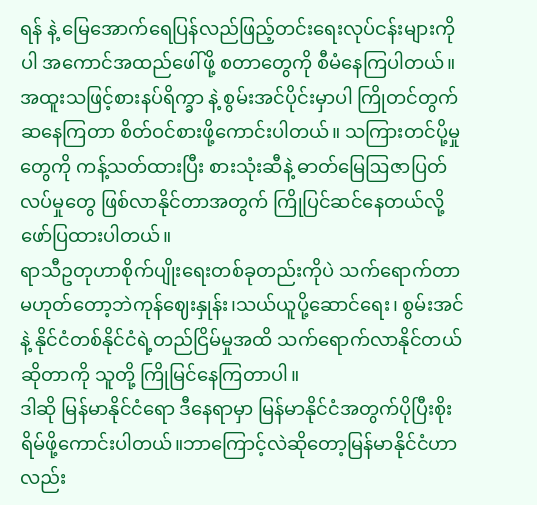ရန် နဲ့ မြေအောက်ရေပြန်လည်ဖြည့်တင်းရေးလုပ်ငန်းများကိုပါ အကောင်အထည်ဖေါ်ဖို့ စတာတွေကို စီမံနေကြပါတယ်။
အထူးသဖြင့်စားနပ်ရိက္ခာ နဲ့ စွမ်းအင်ပိုင်းမှာပါ ကြိုတင်တွက်ဆနေကြတာ စိတ်ဝင်စားဖို့ကောင်းပါတယ်။ သကြားတင်ပို့မှုတွေကို ကန့်သတ်ထားပြီး စားသုံးဆီနဲ့ ဓာတ်မြေဩဇာပြတ်လပ်မှုတွေ ဖြစ်လာနိုင်တာအတွက် ကြိုပြင်ဆင်နေတယ်လို့ ဖော်ပြထားပါတယ်။
ရာသီဥတုဟာစိုက်ပျိုးရေးတစ်ခုတည်းကိုပဲ သက်ရောက်တာမဟုတ်တော့ဘဲကုန်ဈေးနှုန်း၊သယ်ယူပို့ဆောင်ရေး၊ စွမ်းအင်နဲ့ နိုင်ငံတစ်နိုင်ငံရဲ့တည်ငြိမ်မှုအထိ သက်ရောက်လာနိုင်တယ် ဆိုတာကို သူတို့ ကြိုမြင်နေကြတာပါ။
ဒါဆို မြန်မာနိုင်ငံရော ဒီနေရာမှာ မြန်မာနိုင်ငံအတွက်ပိုပြီးစိုးရိမ်ဖို့ကောင်းပါတယ်။ဘာကြောင့်လဲဆိုတော့မြန်မာနိုင်ငံဟာလည်း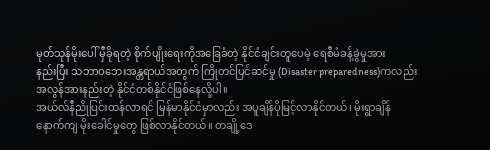မုတ်သုန်မိုးပေါ် မှီခိုရတဲ့ စိုက်ပျိုးရေးကိုအခြေခံတဲ့ နိုင်ငံချင်းတူပေမဲ့ ရေစီမံခန့်ခွဲမှုအား
နည်းပြီး သဘာဝဘေးအန္တရာယ်အတွက် ကြိုတင်ပြင်ဆင်မှု (Disaster preparedness)ကလည်း အလွန်အားနည်းတဲ့ နိုင်ငံတစ်နိုင်ငံဖြစ်နေလို့ပါ။
အယ်လ်နီညိုပြင်းထန်လာရင် မြန်မာနိုင်ငံမှာလည်း အပူချိန်ပိုမြင့်လာနိုင်တယ်၊ မိုးရွာချိန်နောက်ကျ မိုးခေါင်မှုတွေ ဖြစ်လာနိုင်တယ်။ တချို့ဒေ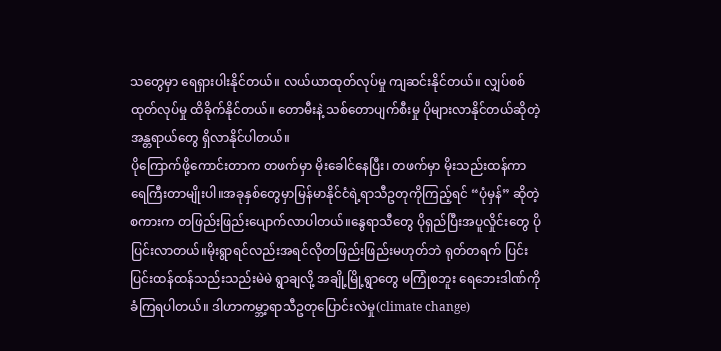သတွေမှာ ရေရှားပါးနိုင်တယ်။ လယ်ယာထုတ်လုပ်မှု ကျဆင်းနိုင်တယ်။ လျှပ်စစ်ထုတ်လုပ်မှု ထိခိုက်နိုင်တယ်။ တောမီးနဲ့ သစ်တောပျက်စီးမှု ပိုများလာနိုင်တယ်ဆိုတဲ့ အန္တရာယ်တွေ ရှိလာနိုင်ပါတယ်။
ပိုကြောက်ဖို့ကောင်းတာက တဖက်မှာ မိုးခေါင်နေပြီး၊ တဖက်မှာ မိုးသည်းထန်ကာ ရေကြီးတာမျိုးပါ။အခုနှစ်တွေမှာမြန်မာနိုင်ငံရဲ့ရာသီဥတုကိုကြည့်ရင် “ပုံမှန်” ဆိုတဲ့ စကားက တဖြည်းဖြည်းပျောက်လာပါတယ်။နွေရာသီတွေ ပိုရှည်ပြီးအပူလှိုင်းတွေ ပိုပြင်းလာတယ်။မိုးရွာရင်လည်းအရင်လိုတဖြည်းဖြည်းမဟုတ်ဘဲ ရုတ်တရက် ပြင်းပြင်းထန်ထန်သည်းသည်းမဲမဲ ရွာချလို့ အချို့မြို့ရွာတွေ မကြုံစဘူး ရေဘေးဒါဏ်ကို ခံကြရပါတယ်။ ဒါဟာကမ္ဘာ့ရာသီဥတုပြောင်းလဲမှု(climate change)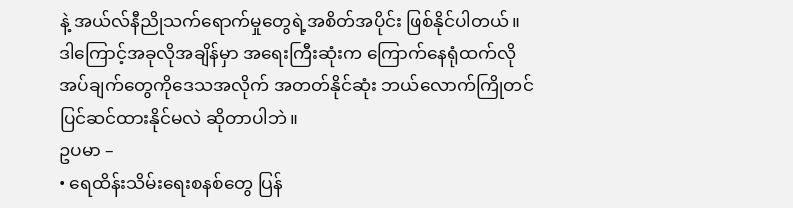နဲ့ အယ်လ်နီညိုသက်ရောက်မှုတွေရဲ့အစိတ်အပိုင်း ဖြစ်နိုင်ပါတယ်။
ဒါကြောင့်အခုလိုအချိန်မှာ အရေးကြီးဆုံးက ကြောက်နေရုံထက်လိုအပ်ချက်တွေကိုဒေသအလိုက် အတတ်နိုင်ဆုံး ဘယ်လောက်ကြိုတင်ပြင်ဆင်ထားနိုင်မလဲ ဆိုတာပါဘဲ။
ဥပမာ –
• ရေထိန်းသိမ်းရေးစနစ်တွေ ပြန်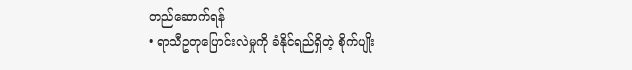တည်ဆောက်ရန်
• ရာသီဥတုပြောင်းလဲမှုကို ခံနိုင်ရည်ရှိတဲ့ စိုက်ပျိုး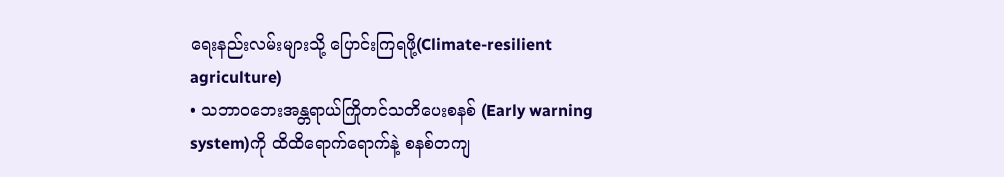ရေးနည်းလမ်းများသို့ ပြောင်းကြရဖို့(Climate-resilient agriculture)
• သဘာဝဘေးအန္တရာယ်ကြိုတင်သတိပေးစနစ် (Early warning system)ကို ထိထိရောက်ရောက်နဲ့ စနစ်တကျ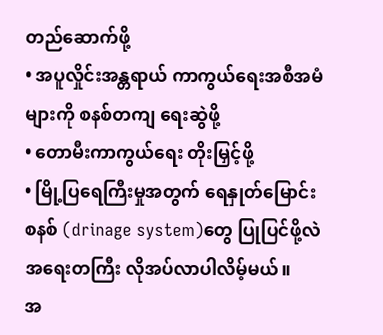တည်ဆောက်ဖို့
• အပူလှိုင်းအန္တရာယ် ကာကွယ်ရေးအစီအမံများကို စနစ်တကျ ရေးဆွဲဖို့
• တောမီးကာကွယ်ရေး တိုးမြှင့်ဖို့
• မြို့ပြရေကြီးမှုအတွက် ရေနှုတ်မြောင်းစနစ် (drinage system)တွေ ပြုပြင်ဖို့လဲ အရေးတကြီး လိုအပ်လာပါလိမ့်မယ်။
အ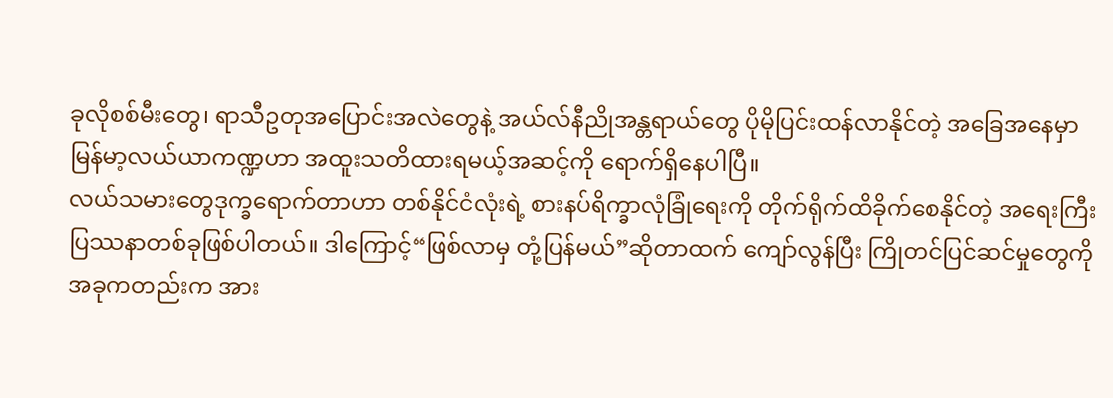ခုလိုစစ်မီးတွေ၊ ရာသီဥတုအပြောင်းအလဲတွေနဲ့ အယ်လ်နီညိုအန္တရာယ်တွေ ပိုမိုပြင်းထန်လာနိုင်တဲ့ အခြေအနေမှာ မြန်မာ့လယ်ယာကဏ္ဍဟာ အထူးသတိထားရမယ့်အဆင့်ကို ရောက်ရှိနေပါပြီ။
လယ်သမားတွေဒုက္ခရောက်တာဟာ တစ်နိုင်ငံလုံးရဲ့ စားနပ်ရိက္ခာလုံခြုံရေးကို တိုက်ရိုက်ထိခိုက်စေနိုင်တဲ့ အရေးကြီးပြဿနာတစ်ခုဖြစ်ပါတယ်။ ဒါကြောင့်“ဖြစ်လာမှ တုံ့ပြန်မယ်”ဆိုတာထက် ကျော်လွန်ပြီး ကြိုတင်ပြင်ဆင်မှုတွေကို အခုကတည်းက အား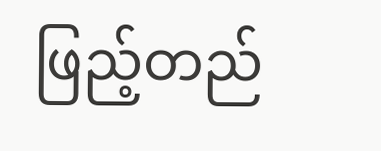ဖြည့်တည်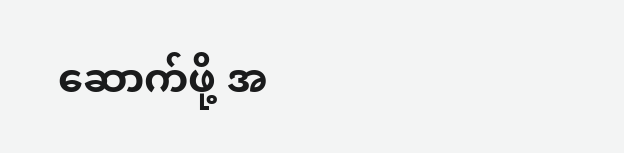ဆောက်ဖို့ အ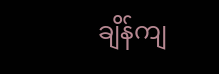ချိန်ကျ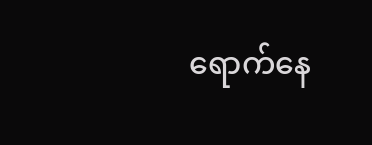ရောက်နေ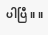ပါပြီ။ ။